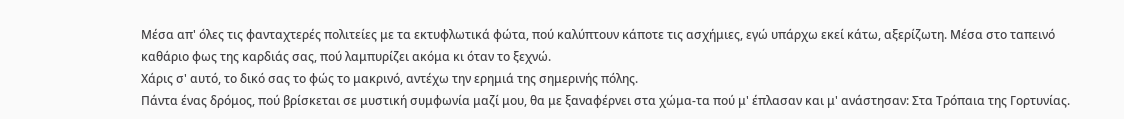Μέσα απ' όλες τις φανταχτερές πολιτείες με τα εκτυφλωτικά φώτα, πού καλύπτουν κάποτε τις ασχήμιες, εγώ υπάρχω εκεί κάτω, αξερίζωτη. Μέσα στο ταπεινό καθάριο φως της καρδιάς σας, πού λαμπυρίζει ακόμα κι όταν το ξεχνώ.
Χάρις σ' αυτό, το δικό σας το φώς το μακρινό, αντέχω την ερημιά της σημερινής πόλης.
Πάντα ένας δρόμος, πού βρίσκεται σε μυστική συμφωνία μαζί μου, θα με ξαναφέρνει στα χώμα-τα πού μ' έπλασαν και μ' ανάστησαν: Στα Τρόπαια της Γορτυνίας.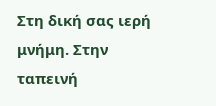Στη δική σας ιερή μνήμη. Στην ταπεινή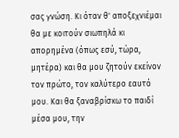σας γνώση. Κι όταν θ' αποξεχνιέμαι θα με κοιτούν σιωπηλά κι απορημένα (όπως εσύ, τώρα, μητέρα) και θα μου ζητούν εκείνον τον πρώτο, τον καλύτερο εαυτό μου. Και θα ξαναβρίσκω το παιδί μέσα μου, την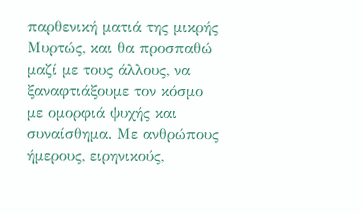παρθενική ματιά της μικρής Μυρτώς, και θα προσπαθώ μαζί με τους άλλους, να ξαναφτιάξουμε τον κόσμο με ομορφιά ψυχής και συναίσθημα. Με ανθρώπους ήμερους, ειρηνικούς,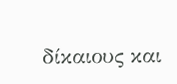δίκαιους και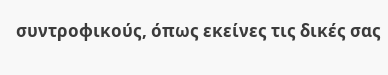συντροφικούς, όπως εκείνες τις δικές σας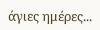άγιες ημέρες...